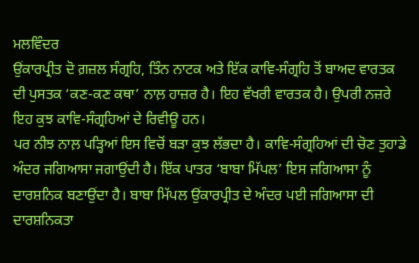ਮਲਵਿੰਦਰ
ਉਂਕਾਰਪ੍ਰੀਤ ਦੋ ਗ਼ਜ਼ਲ ਸੰਗ੍ਰਹਿ, ਤਿੰਨ ਨਾਟਕ ਅਤੇ ਇੱਕ ਕਾਵਿ-ਸੰਗ੍ਰਹਿ ਤੋਂ ਬਾਅਦ ਵਾਰਤਕ ਦੀ ਪੁਸਤਕ ‘ਕਣ-ਕਣ ਕਥਾ’ ਨਾਲ਼ ਹਾਜ਼ਰ ਹੈ। ਇਹ ਵੱਖਰੀ ਵਾਰਤਕ ਹੈ। ਉਪਰੀ ਨਜ਼ਰੇ ਇਹ ਕੁਝ ਕਾਵਿ-ਸੰਗ੍ਰਹਿਆਂ ਦੇ ਰਿਵੀਊ ਹਨ।
ਪਰ ਨੀਝ ਨਾਲ਼ ਪੜ੍ਹਿਆਂ ਇਸ ਵਿਚੋਂ ਬੜਾ ਕੁਝ ਲੱਭਦਾ ਹੈ। ਕਾਵਿ-ਸੰਗ੍ਰਹਿਆਂ ਦੀ ਚੋਣ ਤੁਹਾਡੇ ਅੰਦਰ ਜਗਿਆਸਾ ਜਗਾਉਂਦੀ ਹੈ। ਇੱਕ ਪਾਤਰ ‘ਬਾਬਾ ਮਿੱਪਲ’ ਇਸ ਜਗਿਆਸਾ ਨੂੰ ਦਾਰਸ਼ਨਿਕ ਬਣਾਉਂਦਾ ਹੈ। ਬਾਬਾ ਮਿੱਪਲ ਉਂਕਾਰਪ੍ਰੀਤ ਦੇ ਅੰਦਰ ਪਈ ਜਗਿਆਸਾ ਦੀ ਦਾਰਸ਼ਨਿਕਤਾ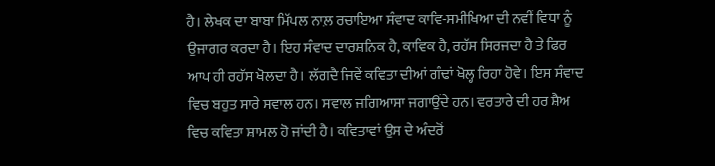ਹੈ। ਲੇਖਕ ਦਾ ਬਾਬਾ ਮਿੱਪਲ ਨਾਲ਼ ਰਚਾਇਆ ਸੰਵਾਦ ਕਾਵਿ-ਸਮੀਖਿਆ ਦੀ ਨਵੀਂ ਵਿਧਾ ਨੂੰ ਉਜਾਗਰ ਕਰਦਾ ਹੈ। ਇਹ ਸੰਵਾਦ ਦਾਰਸ਼ਨਿਕ ਹੈ, ਕਾਵਿਕ ਹੈ, ਰਹੱਸ ਸਿਰਜਦਾ ਹੈ ਤੇ ਫਿਰ ਆਪ ਹੀ ਰਹੱਸ ਖੋਲਦਾ ਹੈ। ਲੱਗਦੈ ਜਿਵੇਂ ਕਵਿਤਾ ਦੀਆਂ ਗੰਢਾਂ ਖੋਲ੍ਹ ਰਿਹਾ ਹੋਵੇ। ਇਸ ਸੰਵਾਦ ਵਿਚ ਬਹੁਤ ਸਾਰੇ ਸਵਾਲ ਹਨ। ਸਵਾਲ ਜਗਿਆਸਾ ਜਗਾਉਂਦੇ ਹਨ। ਵਰਤਾਰੇ ਦੀ ਹਰ ਸ਼ੈਅ ਵਿਚ ਕਵਿਤਾ ਸ਼ਾਮਲ ਹੋ ਜਾਂਦੀ ਹੈ। ਕਵਿਤਾਵਾਂ ਉਸ ਦੇ ਅੰਦਰੋਂ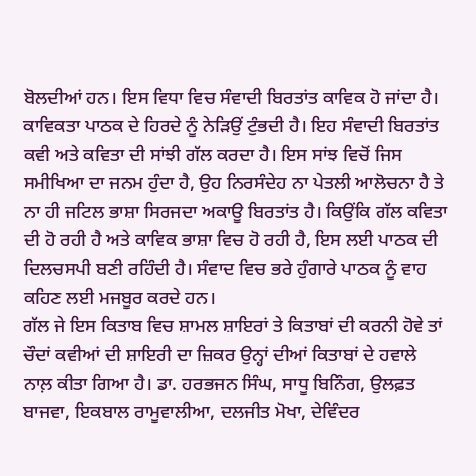ਬੋਲਦੀਆਂ ਹਨ। ਇਸ ਵਿਧਾ ਵਿਚ ਸੰਵਾਦੀ ਬਿਰਤਾਂਤ ਕਾਵਿਕ ਹੋ ਜਾਂਦਾ ਹੈ। ਕਾਵਿਕਤਾ ਪਾਠਕ ਦੇ ਹਿਰਦੇ ਨੂੰ ਨੇੜਿਉਂ ਟੁੰਭਦੀ ਹੈ। ਇਹ ਸੰਵਾਦੀ ਬਿਰਤਾਂਤ ਕਵੀ ਅਤੇ ਕਵਿਤਾ ਦੀ ਸਾਂਝੀ ਗੱਲ ਕਰਦਾ ਹੈ। ਇਸ ਸਾਂਝ ਵਿਚੋਂ ਜਿਸ ਸਮੀਖਿਆ ਦਾ ਜਨਮ ਹੁੰਦਾ ਹੈ, ਉਹ ਨਿਰਸੰਦੇਹ ਨਾ ਪੇਤਲੀ ਆਲੋਚਨਾ ਹੈ ਤੇ ਨਾ ਹੀ ਜਟਿਲ ਭਾਸ਼ਾ ਸਿਰਜਦਾ ਅਕਾਊ ਬਿਰਤਾਂਤ ਹੈ। ਕਿਉਂਕਿ ਗੱਲ ਕਵਿਤਾ ਦੀ ਹੋ ਰਹੀ ਹੈ ਅਤੇ ਕਾਵਿਕ ਭਾਸ਼ਾ ਵਿਚ ਹੋ ਰਹੀ ਹੈ, ਇਸ ਲਈ ਪਾਠਕ ਦੀ ਦਿਲਚਸਪੀ ਬਣੀ ਰਹਿੰਦੀ ਹੈ। ਸੰਵਾਦ ਵਿਚ ਭਰੇ ਹੁੰਗਾਰੇ ਪਾਠਕ ਨੂੰ ਵਾਹ ਕਹਿਣ ਲਈ ਮਜਬੂਰ ਕਰਦੇ ਹਨ।
ਗੱਲ ਜੇ ਇਸ ਕਿਤਾਬ ਵਿਚ ਸ਼ਾਮਲ ਸ਼ਾਇਰਾਂ ਤੇ ਕਿਤਾਬਾਂ ਦੀ ਕਰਨੀ ਹੋਵੇ ਤਾਂ ਚੌਦਾਂ ਕਵੀਆਂ ਦੀ ਸ਼ਾਇਰੀ ਦਾ ਜ਼ਿਕਰ ਉਨ੍ਹਾਂ ਦੀਆਂ ਕਿਤਾਬਾਂ ਦੇ ਹਵਾਲੇ ਨਾਲ਼ ਕੀਤਾ ਗਿਆ ਹੈ। ਡਾ. ਹਰਭਜਨ ਸਿੰਘ, ਸਾਧੂ ਬਿਨਿੰਗ, ਉਲਫ਼ਤ ਬਾਜਵਾ, ਇਕਬਾਲ ਰਾਮੂਵਾਲੀਆ, ਦਲਜੀਤ ਮੋਖਾ, ਦੇਵਿੰਦਰ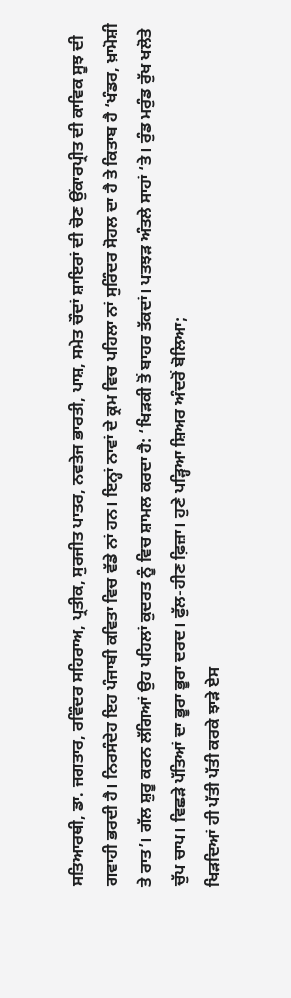ਸਤਿਆਰਥੀ, ਡਾ. ਜਗਤਾਰ, ਰਵਿੰਦਰ ਸਹਿਰਾਅ, ਪ੍ਰਤੀਕ, ਸੁਰਜੀਤ ਪਾਤਰ, ਨਵਤੇਜ ਭਾਰਤੀ, ਪਾਸ਼, ਸਮੇਤ ਚੌਦਾਂ ਸ਼ਾਇਰਾਂ ਦੀ ਚੋਣ ਉਂਕਾਰਪ੍ਰੀਤ ਦੀ ਕਾਵਿਕ ਸੂਝ ਦੀ ਗਵਾਹੀ ਭਰਦੀ ਹੈ। ਨਿਰਸੰਦੇਹ ਇਹ ਪੰਜਾਬੀ ਕਵਿਤਾ ਵਿਚ ਵੱਡੇ ਨਾਂ ਹਨ। ਇਨ੍ਹਾਂ ਨਾਵਾਂ ਦੇ ਕ੍ਰਮ ਵਿਚ ਪਹਿਲਾ ਨਾਂ ਸੁਰਿੰਦਰ ਸੋਹਲ ਦਾ ਹੈ ਤੇ ਕਿਤਾਬ ਹੈ ‘ਖੰਡਰ, ਖ਼ਾਮੋਸ਼ੀ ਤੇ ਰਾਤ’। ਗੱਲ ਸ਼ੁਰੂ ਕਰਨ ਲੱਗਿਆਂ ਉਹ ਪਹਿਲਾਂ ਕੁਦਰਤ ਨੂੰ ਵਿਚ ਸ਼ਾਮਲ ਕਰਦਾ ਹੈ: ‘ਖਿੜਕੀ ਤੋਂ ਬਾਹਰ ਤੱਕਦਾਂ। ਪਤਝੜ ਅੰਤਲੇ ਸਾਹਾਂ ‘ਤੇ। ਰੁੰਡ ਮਰੁੰਡ ਰੁੱਖ ਖਲੋਤੇ ਚੁੱਪ ਚਾਪ। ਵਿਛੜੇ ਪੱਤਿਆਂ ਦਾ ਭੂਰਾ ਭੂਰਾ ਦਰਦ। ਫੁੱਲ-ਹੀਣ ਫ਼ਿਜ਼ਾ। ਹੁਣੇ ਪੜ੍ਹਿਆ ਸ਼ਿਅਰ ਅੰਦਰੋਂ ਬੋਲਿਆ;
ਖਿੜਦਿਆਂ ਹੀ ਪੱਤੀ ਪੱਤੀ ਕਰਕੇ ਝਾੜੇ ਏਸ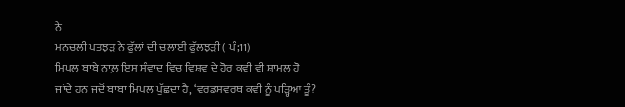ਨੇ
ਮਨਚਲੀ ਪਤਝੜ ਨੇ ਫੁੱਲਾਂ ਦੀ ਚਲਾਈ ਫੁੱਲਝੜੀ ( ਪੰ;11)
ਮਿਪਲ ਬਾਬੇ ਨਾਲ਼ ਇਸ ਸੰਵਾਦ ਵਿਚ ਵਿਸ਼ਵ ਦੇ ਹੋਰ ਕਵੀ ਵੀ ਸ਼ਾਮਲ ਹੋ ਜਾਂਦੇ ਹਨ ਜਦੋਂ ਬਾਬਾ ਮਿਪਲ ਪੁੱਛਦਾ ਹੈ, ‘ਵਰਡਸਵਰਥ ਕਵੀ ਨੂੰ ਪੜ੍ਹਿਆ ਤੂੰ?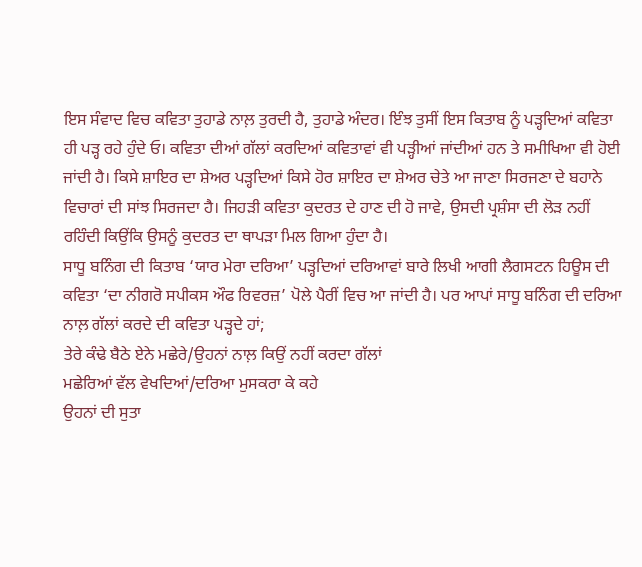ਇਸ ਸੰਵਾਦ ਵਿਚ ਕਵਿਤਾ ਤੁਹਾਡੇ ਨਾਲ਼ ਤੁਰਦੀ ਹੈ, ਤੁਹਾਡੇ ਅੰਦਰ। ਇੰਝ ਤੁਸੀਂ ਇਸ ਕਿਤਾਬ ਨੂੰ ਪੜ੍ਹਦਿਆਂ ਕਵਿਤਾ ਹੀ ਪੜ੍ਹ ਰਹੇ ਹੁੰਦੇ ਓ। ਕਵਿਤਾ ਦੀਆਂ ਗੱਲਾਂ ਕਰਦਿਆਂ ਕਵਿਤਾਵਾਂ ਵੀ ਪੜ੍ਹੀਆਂ ਜਾਂਦੀਆਂ ਹਨ ਤੇ ਸਮੀਖਿਆ ਵੀ ਹੋਈ ਜਾਂਦੀ ਹੈ। ਕਿਸੇ ਸ਼ਾਇਰ ਦਾ ਸ਼ੇਅਰ ਪੜ੍ਹਦਿਆਂ ਕਿਸੇ ਹੋਰ ਸ਼ਾਇਰ ਦਾ ਸ਼ੇਅਰ ਚੇਤੇ ਆ ਜਾਣਾ ਸਿਰਜਣਾ ਦੇ ਬਹਾਨੇ ਵਿਚਾਰਾਂ ਦੀ ਸਾਂਝ ਸਿਰਜਦਾ ਹੈ। ਜਿਹੜੀ ਕਵਿਤਾ ਕੁਦਰਤ ਦੇ ਹਾਣ ਦੀ ਹੋ ਜਾਵੇ, ਉਸਦੀ ਪ੍ਰਸ਼ੰਸਾ ਦੀ ਲੋੜ ਨਹੀਂ ਰਹਿੰਦੀ ਕਿਉਂਕਿ ਉਸਨੂੰ ਕੁਦਰਤ ਦਾ ਥਾਪੜਾ ਮਿਲ ਗਿਆ ਹੁੰਦਾ ਹੈ।
ਸਾਧੂ ਬਨਿੰਗ ਦੀ ਕਿਤਾਬ ‘ਯਾਰ ਮੇਰਾ ਦਰਿਆ’ ਪੜ੍ਹਦਿਆਂ ਦਰਿਆਵਾਂ ਬਾਰੇ ਲਿਖੀ ਆਗੀ ਲੈਗਸਟਨ ਹਿਊਸ ਦੀ ਕਵਿਤਾ ‘ਦਾ ਨੀਗਰੋ ਸਪੀਕਸ ਔਫ ਰਿਵਰਜ਼’ ਪੋਲੇ ਪੈਰੀਂ ਵਿਚ ਆ ਜਾਂਦੀ ਹੈ। ਪਰ ਆਪਾਂ ਸਾਧੂ ਬਨਿੰਗ ਦੀ ਦਰਿਆ ਨਾਲ਼ ਗੱਲਾਂ ਕਰਦੇ ਦੀ ਕਵਿਤਾ ਪੜ੍ਹਦੇ ਹਾਂ;
ਤੇਰੇ ਕੰਢੇ ਬੈਠੇ ਏਨੇ ਮਛੇਰੇ/ਉਹਨਾਂ ਨਾਲ਼ ਕਿਉਂ ਨਹੀਂ ਕਰਦਾ ਗੱਲਾਂ
ਮਛੇਰਿਆਂ ਵੱਲ ਵੇਖਦਿਆਂ/ਦਰਿਆ ਮੁਸਕਰਾ ਕੇ ਕਹੇ
ਉਹਨਾਂ ਦੀ ਸੁਤਾ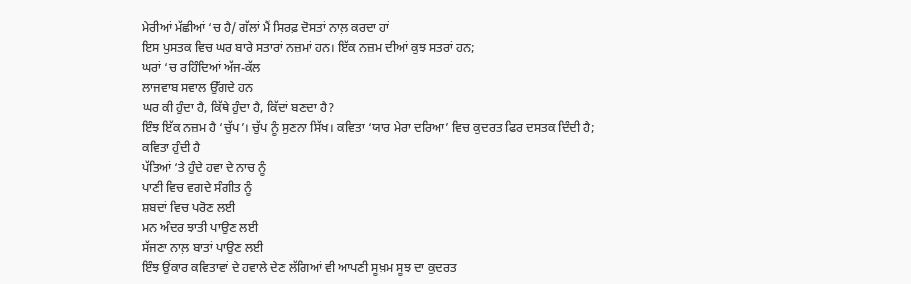ਮੇਰੀਆਂ ਮੱਛੀਆਂ ‘ਚ ਹੈ/ ਗੱਲਾਂ ਮੈਂ ਸਿਰਫ਼ ਦੋਸਤਾਂ ਨਾਲ਼ ਕਰਦਾ ਹਾਂ
ਇਸ ਪੁਸਤਕ ਵਿਚ ਘਰ ਬਾਰੇ ਸਤਾਰਾਂ ਨਜ਼ਮਾਂ ਹਨ। ਇੱਕ ਨਜ਼ਮ ਦੀਆਂ ਕੁਝ ਸਤਰਾਂ ਹਨ;
ਘਰਾਂ ‘ਚ ਰਹਿੰਦਿਆਂ ਅੱਜ-ਕੱਲ
ਲਾਜਵਾਬ ਸਵਾਲ ਉੱਗਦੇ ਹਨ
ਘਰ ਕੀ ਹੁੰਦਾ ਹੈ, ਕਿੱਥੇ ਹੁੰਦਾ ਹੈ, ਕਿੱਦਾਂ ਬਣਦਾ ਹੈ?
ਇੰਝ ਇੱਕ ਨਜ਼ਮ ਹੈ ‘ਚੁੱਪ’। ਚੁੱਪ ਨੂੰ ਸੁਣਨਾ ਸਿੱਖ। ਕਵਿਤਾ ‘ਯਾਰ ਮੇਰਾ ਦਰਿਆ’ ਵਿਚ ਕੁਦਰਤ ਫਿਰ ਦਸਤਕ ਦਿੰਦੀ ਹੈ;
ਕਵਿਤਾ ਹੁੰਦੀ ਹੈ
ਪੱਤਿਆਂ ‘ਤੇ ਹੁੰਦੇ ਹਵਾ ਦੇ ਨਾਚ ਨੂੰ
ਪਾਣੀ ਵਿਚ ਵਗਦੇ ਸੰਗੀਤ ਨੂੰ
ਸ਼ਬਦਾਂ ਵਿਚ ਪਰੋਣ ਲਈ
ਮਨ ਅੰਦਰ ਝਾਤੀ ਪਾਉਣ ਲਈ
ਸੱਜਣਾ ਨਾਲ਼ ਬਾਤਾਂ ਪਾਉਣ ਲਈ
ਇੰਝ ਉਂਕਾਰ ਕਵਿਤਾਵਾਂ ਦੇ ਹਵਾਲੇ ਦੇਣ ਲੱਗਿਆਂ ਵੀ ਆਪਣੀ ਸੂਖ਼ਮ ਸੂਝ ਦਾ ਕੁਦਰਤ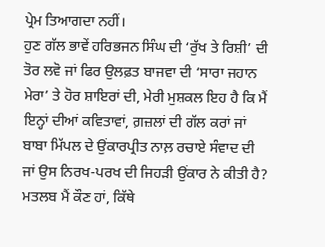ਪ੍ਰੇਮ ਤਿਆਗਦਾ ਨਹੀਂ।
ਹੁਣ ਗੱਲ ਭਾਵੇਂ ਹਰਿਭਜਨ ਸਿੰਘ ਦੀ ‘ਰੁੱਖ ਤੇ ਰਿਸ਼ੀ’ ਦੀ ਤੋਰ ਲਵੋ ਜਾਂ ਫਿਰ ਉਲਫ਼ਤ ਬਾਜਵਾ ਦੀ ‘ਸਾਰਾ ਜਹਾਨ ਮੇਰਾ’ ਤੇ ਹੋਰ ਸ਼ਾਇਰਾਂ ਦੀ, ਮੇਰੀ ਮੁਸ਼ਕਲ ਇਹ ਹੈ ਕਿ ਮੈਂ ਇਨ੍ਹਾਂ ਦੀਆਂ ਕਵਿਤਾਵਾਂ, ਗ਼ਜ਼ਲਾਂ ਦੀ ਗੱਲ ਕਰਾਂ ਜਾਂ ਬਾਬਾ ਮਿੱਪਲ ਦੇ ਉਂਕਾਰਪ੍ਰੀਤ ਨਾਲ਼ ਰਚਾਏ ਸੰਵਾਦ ਦੀ ਜਾਂ ਉਸ ਨਿਰਖ-ਪਰਖ ਦੀ ਜਿਹੜੀ ਉਂਕਾਰ ਨੇ ਕੀਤੀ ਹੈ? ਮਤਲਬ ਮੈਂ ਕੌਣ ਹਾਂ, ਕਿੱਥੇ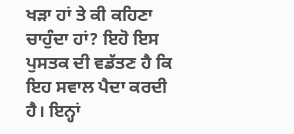ਖੜਾ ਹਾਂ ਤੇ ਕੀ ਕਹਿਣਾ ਚਾਹੁੰਦਾ ਹਾਂ? ਇਹੋ ਇਸ ਪੁਸਤਕ ਦੀ ਵਡੱਤਣ ਹੈ ਕਿ ਇਹ ਸਵਾਲ ਪੈਦਾ ਕਰਦੀ ਹੈ। ਇਨ੍ਹਾਂ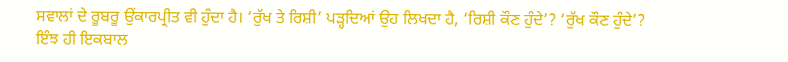ਸਵਾਲਾਂ ਦੇ ਰੂਬਰੂ ਉਂਕਾਰਪ੍ਰੀਤ ਵੀ ਹੁੰਦਾ ਹੈ। ‘ਰੁੱਖ ਤੇ ਰਿਸ਼ੀ’ ਪੜ੍ਹਦਿਆਂ ਉਹ ਲਿਖਦਾ ਹੈ, ‘ਰਿਸ਼ੀ ਕੌਣ ਹੁੰਦੇ’? ‘ਰੁੱਖ ਕੌਣ ਹੁੰਦੇ’? ਇੰਝ ਹੀ ਇਕਬਾਲ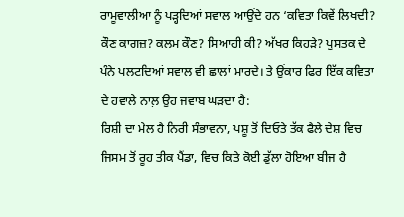ਰਾਮੂਵਾਲੀਆ ਨੂੰ ਪੜ੍ਹਦਿਆਂ ਸਵਾਲ ਆਉਂਦੇ ਹਨ ‘ਕਵਿਤਾ ਕਿਵੇਂ ਲਿਖਦੀ? ਕੌਣ ਕਾਗਜ਼? ਕਲਮ ਕੌਣ? ਸਿਆਹੀ ਕੀ? ਅੱਖਰ ਕਿਹੜੇ? ਪੁਸਤਕ ਦੇ ਪੰਨੇ ਪਲਟਦਿਆਂ ਸਵਾਲ ਵੀ ਛਾਲਾਂ ਮਾਰਦੇ। ਤੇ ਉਂਕਾਰ ਫਿਰ ਇੱਕ ਕਵਿਤਾ ਦੇ ਹਵਾਲੇ ਨਾਲ਼ ਉਹ ਜਵਾਬ ਘੜਦਾ ਹੈ:
ਰਿਸ਼ੀ ਦਾ ਮੇਲ ਹੈ ਨਿਰੀ ਸੰਭਾਵਨਾ, ਪਸ਼ੂ ਤੋਂ ਦਿਓਤੇ ਤੱਕ ਫੈਲੇ ਦੇਸ਼ ਵਿਚ
ਜਿਸਮ ਤੋਂ ਰੂਹ ਤੀਕ ਪੈਂਡਾ, ਵਿਚ ਕਿਤੇ ਕੋਈ ਡੁੱਲਾ ਹੋਇਆ ਬੀਜ ਹੈ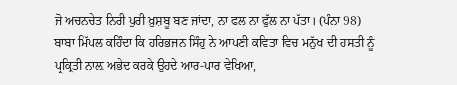ਜੋ ਅਚਨਚੇਤ ਨਿਰੀ ਪੁਰੀ ਖ਼ੁਸ਼ਬੂ ਬਣ ਜਾਂਦਾ, ਨਾ ਫਲ ਨਾ ਫੁੱਲ ਨਾ ਪੱਤਾ। (ਪੰਨਾ 98)
ਬਾਬਾ ਮਿੱਪਲ ਕਹਿੰਦਾ ਕਿ ਹਰਿਭਜਨ ਸਿੰਹੁ ਨੇ ਆਪਣੀ ਕਵਿਤਾ ਵਿਚ ਮਨੁੱਖ ਦੀ ਹਸਤੀ ਨੂੰ ਪ੍ਰਕ੍ਰਿਤੀ ਨਾਲ਼ ਅਭੇਦ ਕਰਕੇ ਉਹਦੇ ਆਰ-ਪਾਰ ਵੇਖਿਆ,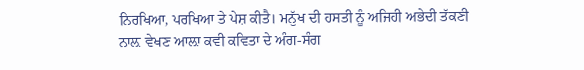ਨਿਰਖਿਆ, ਪਰਖਿਆ ਤੇ ਪੇਸ਼ ਕੀਤੈ। ਮਨੁੱਖ ਦੀ ਹਸਤੀ ਨੂੰ ਅਜਿਹੀ ਅਭੇਦੀ ਤੱਕਣੀ ਨਾਲ਼ ਵੇਖਣ ਆਲ਼ਾ ਕਵੀ ਕਵਿਤਾ ਦੇ ਅੰਗ-ਸੰਗ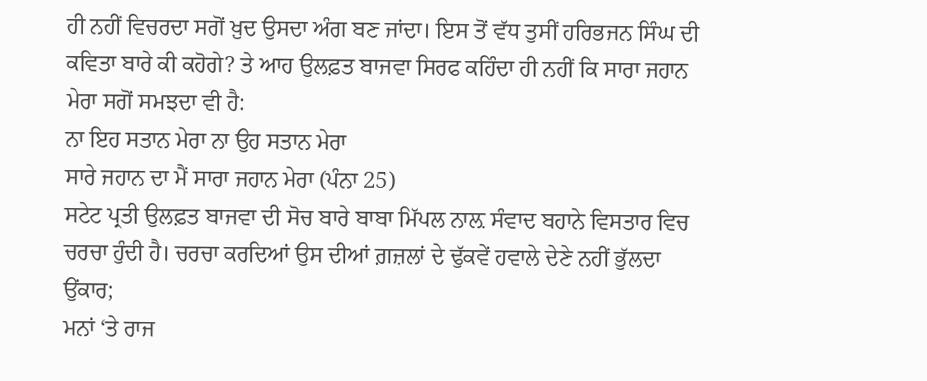ਹੀ ਨਹੀਂ ਵਿਚਰਦਾ ਸਗੋਂ ਖ਼ੁਦ ਉਸਦਾ ਅੰਗ ਬਣ ਜਾਂਦਾ। ਇਸ ਤੋਂ ਵੱਧ ਤੁਸੀਂ ਹਰਿਭਜਨ ਸਿੰਘ ਦੀ ਕਵਿਤਾ ਬਾਰੇ ਕੀ ਕਹੋਗੇ? ਤੇ ਆਹ ਉਲਫ਼ਤ ਬਾਜਵਾ ਸਿਰਫ ਕਹਿੰਦਾ ਹੀ ਨਹੀਂ ਕਿ ਸਾਰਾ ਜਹਾਨ ਮੇਰਾ ਸਗੋਂ ਸਮਝਦਾ ਵੀ ਹੈ:
ਨਾ ਇਹ ਸਤਾਨ ਮੇਰਾ ਨਾ ਉਹ ਸਤਾਨ ਮੇਰਾ
ਸਾਰੇ ਜਹਾਨ ਦਾ ਮੈਂ ਸਾਰਾ ਜਹਾਨ ਮੇਰਾ (ਪੰਨਾ 25)
ਸਟੇਟ ਪ੍ਰਤੀ ਉਲਫ਼ਤ ਬਾਜਵਾ ਦੀ ਸੋਚ ਬਾਰੇ ਬਾਬਾ ਮਿੱਪਲ ਨਾਲ਼ ਸੰਵਾਦ ਬਹਾਨੇ ਵਿਸਤਾਰ ਵਿਚ ਚਰਚਾ ਹੁੰਦੀ ਹੈ। ਚਰਚਾ ਕਰਦਿਆਂ ਉਸ ਦੀਆਂ ਗ਼ਜ਼ਲਾਂ ਦੇ ਢੁੱਕਵੇਂ ਹਵਾਲੇ ਦੇਣੇ ਨਹੀਂ ਭੁੱਲਦਾ ਉਂਕਾਰ;
ਮਨਾਂ ‘ਤੇ ਰਾਜ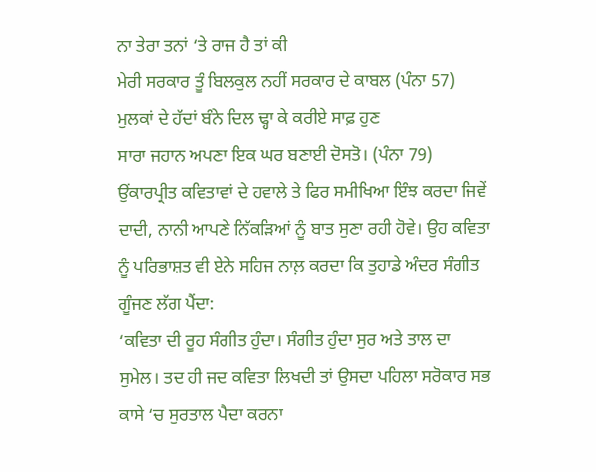ਨਾ ਤੇਰਾ ਤਨਾਂ ‘ਤੇ ਰਾਜ ਹੈ ਤਾਂ ਕੀ
ਮੇਰੀ ਸਰਕਾਰ ਤੂੰ ਬਿਲਕੁਲ ਨਹੀਂ ਸਰਕਾਰ ਦੇ ਕਾਬਲ (ਪੰਨਾ 57)
ਮੁਲਕਾਂ ਦੇ ਹੱਦਾਂ ਬੰਨੇ ਦਿਲ ਢ੍ਹਾ ਕੇ ਕਰੀਏ ਸਾਫ਼ ਹੁਣ
ਸਾਰਾ ਜਹਾਨ ਅਪਣਾ ਇਕ ਘਰ ਬਣਾਈ ਦੋਸਤੋ। (ਪੰਨਾ 79)
ਉਂਕਾਰਪ੍ਰੀਤ ਕਵਿਤਾਵਾਂ ਦੇ ਹਵਾਲੇ ਤੇ ਫਿਰ ਸਮੀਖਿਆ ਇੰਝ ਕਰਦਾ ਜਿਵੇਂ ਦਾਦੀ, ਨਾਨੀ ਆਪਣੇ ਨਿੱਕੜਿਆਂ ਨੂੰ ਬਾਤ ਸੁਣਾ ਰਹੀ ਹੋਵੇ। ਉਹ ਕਵਿਤਾ ਨੂੰ ਪਰਿਭਾਸ਼ਤ ਵੀ ਏਨੇ ਸਹਿਜ ਨਾਲ਼ ਕਰਦਾ ਕਿ ਤੁਹਾਡੇ ਅੰਦਰ ਸੰਗੀਤ ਗੂੰਜਣ ਲੱਗ ਪੈਂਦਾ:
‘ਕਵਿਤਾ ਦੀ ਰੂਹ ਸੰਗੀਤ ਹੁੰਦਾ। ਸੰਗੀਤ ਹੁੰਦਾ ਸੁਰ ਅਤੇ ਤਾਲ ਦਾ ਸੁਮੇਲ। ਤਦ ਹੀ ਜਦ ਕਵਿਤਾ ਲਿਖਦੀ ਤਾਂ ਉਸਦਾ ਪਹਿਲਾ ਸਰੋਕਾਰ ਸਭ ਕਾਸੇ ‘ਚ ਸੁਰਤਾਲ ਪੈਦਾ ਕਰਨਾ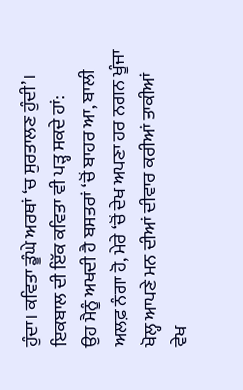ਹੁੰਦਾ। ਕਵਿਤਾ ਡੂੰਘੇ ਅਰਥਾਂ ‘ਚ ਸੁਰਤਾਲਣ ਹੁੰਦੀ’। ਇਕਬਾਲ ਦੀ ਇੱਕ ਕਵਿਤਾ ਵੀ ਪੜ੍ਹ ਸਕਦੇ ਹਾਂ:
ਉਹ ਮੈਨੂੰ ਅਖਦੀ ਹੈ ਬਸਤਰਾਂ ‘ਚੋਂ ਬਾਹਰ ਆ, ਬਾਲੀ
ਅਲਫ਼ ਨੰਗਾ ਹੋ, ਮੇਰੇ ‘ਚੋਂ ਦੇਖ ਅਪਣਾ ਹਰ ਨਗਨ ਖੂੰਜਾ
ਖੋਲ੍ਹ ਆਪਣੇ ਮਨ ਦੀਆਂ ਦੀਵਾਰ ਕਰੀਆਂ ਤਾਕੀਆਂ
ਵੇਖ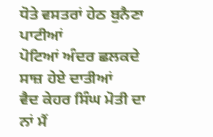ਧੋਤੇ ਵਸਤਰਾਂ ਹੇਠ ਬੁਨੈਣਾ ਪਾਟੀਆਂ
ਪੋਟਿਆਂ ਅੰਦਰ ਛਲਕਦੇ ਸਾਜ਼ ਹੇਏ ਦਾਤੀਆਂ
ਵੈਦ ਕੇਹਰ ਸਿੰਘ ਮੋਤੀ ਦਾ ਨਾਂ ਮੈਂ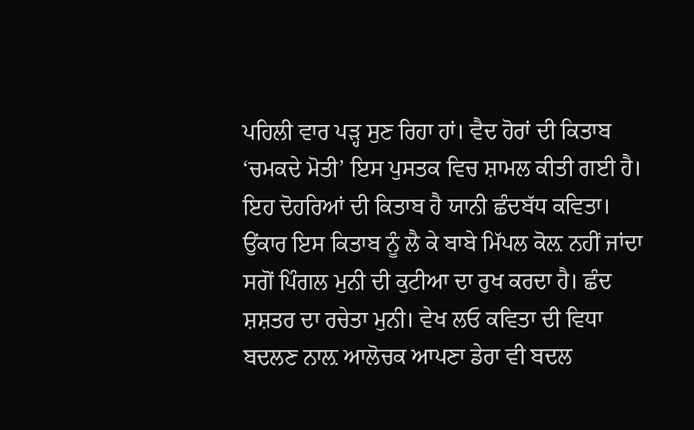ਪਹਿਲੀ ਵਾਰ ਪੜ੍ਹ ਸੁਣ ਰਿਹਾ ਹਾਂ। ਵੈਦ ਹੋਰਾਂ ਦੀ ਕਿਤਾਬ ‘ਚਮਕਦੇ ਮੋਤੀ’ ਇਸ ਪੁਸਤਕ ਵਿਚ ਸ਼ਾਮਲ ਕੀਤੀ ਗਈ ਹੈ। ਇਹ ਦੋਹਰਿਆਂ ਦੀ ਕਿਤਾਬ ਹੈ ਯਾਨੀ ਛੰਦਬੱਧ ਕਵਿਤਾ। ਉਂਕਾਰ ਇਸ ਕਿਤਾਬ ਨੂੰ ਲੈ ਕੇ ਬਾਬੇ ਮਿੱਪਲ ਕੋਲ਼ ਨਹੀਂ ਜਾਂਦਾ ਸਗੋਂ ਪਿੰਗਲ ਮੁਨੀ ਦੀ ਕੁਟੀਆ ਦਾ ਰੁਖ ਕਰਦਾ ਹੈ। ਛੰਦ ਸ਼ਸ਼ਤਰ ਦਾ ਰਚੇਤਾ ਮੁਨੀ। ਵੇਖ ਲਓ ਕਵਿਤਾ ਦੀ ਵਿਧਾ ਬਦਲਣ ਨਾਲ਼ ਆਲੋਚਕ ਆਪਣਾ ਡੇਰਾ ਵੀ ਬਦਲ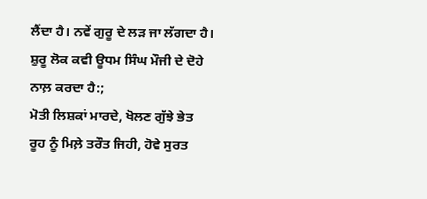ਲੈਂਦਾ ਹੈ। ਨਵੇਂ ਗੁਰੂ ਦੇ ਲੜ ਜਾ ਲੱਗਦਾ ਹੈ। ਸ਼ੁਰੂ ਲੋਕ ਕਵੀ ਊਧਮ ਸਿੰਘ ਮੌਜੀ ਦੇ ਦੋਹੇ ਨਾਲ਼ ਕਰਦਾ ਹੈ:;
ਮੋਤੀ ਲਿਸ਼ਕਾਂ ਮਾਰਦੇ, ਖੋਲਣ ਗੁੱਝੇ ਭੇਤ
ਰੂਹ ਨੂੰ ਮਿਲ਼ੇ ਤਰੌਤ ਜਿਹੀ, ਹੋਵੇ ਸੁਰਤ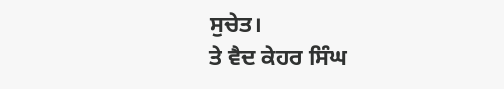ਸੁਚੇਤ।
ਤੇ ਵੈਦ ਕੇਹਰ ਸਿੰਘ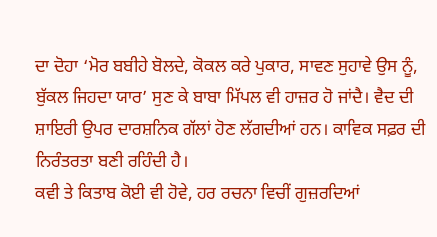ਦਾ ਦੋਹਾ ‘ਮੋਰ ਬਬੀਹੇ ਬੋਲਦੇ, ਕੋਕਲ ਕਰੇ ਪੁਕਾਰ, ਸਾਵਣ ਸੁਹਾਵੇ ਉਸ ਨੂੰ, ਬੁੱਕਲ ਜਿਹਦਾ ਯਾਰ’ ਸੁਣ ਕੇ ਬਾਬਾ ਮਿੱਪਲ ਵੀ ਹਾਜ਼ਰ ਹੋ ਜਾਂਦੈ। ਵੈਦ ਦੀ ਸ਼ਾਇਰੀ ਉਪਰ ਦਾਰਸ਼ਨਿਕ ਗੱਲਾਂ ਹੋਣ ਲੱਗਦੀਆਂ ਹਨ। ਕਾਵਿਕ ਸਫ਼ਰ ਦੀ ਨਿਰੰਤਰਤਾ ਬਣੀ ਰਹਿੰਦੀ ਹੈ।
ਕਵੀ ਤੇ ਕਿਤਾਬ ਕੋਈ ਵੀ ਹੋਵੇ, ਹਰ ਰਚਨਾ ਵਿਚੀਂ ਗੁਜ਼ਰਦਿਆਂ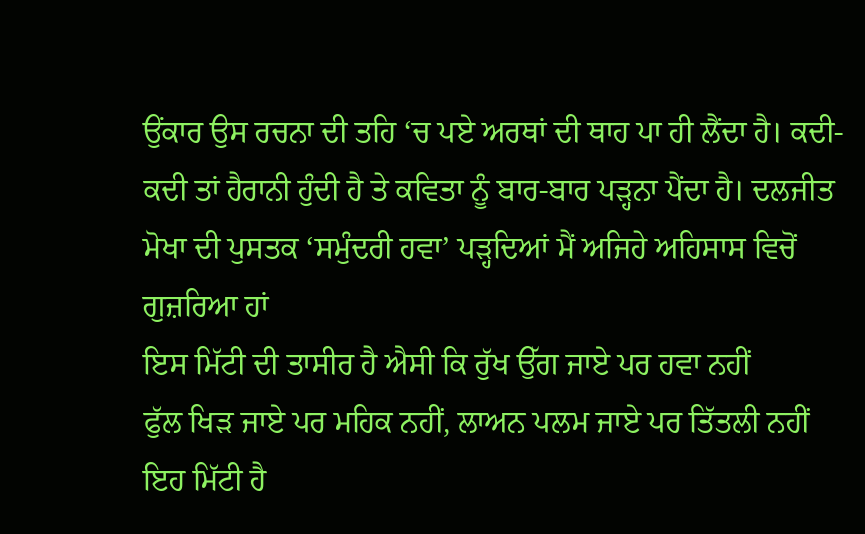ਉਂਕਾਰ ਉਸ ਰਚਨਾ ਦੀ ਤਹਿ ‘ਚ ਪਏ ਅਰਥਾਂ ਦੀ ਥਾਹ ਪਾ ਹੀ ਲੈਂਦਾ ਹੈ। ਕਦੀ-ਕਦੀ ਤਾਂ ਹੈਰਾਨੀ ਹੁੰਦੀ ਹੈ ਤੇ ਕਵਿਤਾ ਨੂੰ ਬਾਰ-ਬਾਰ ਪੜ੍ਹਨਾ ਪੈਂਦਾ ਹੈ। ਦਲਜੀਤ ਮੋਖਾ ਦੀ ਪੁਸਤਕ ‘ਸਮੁੰਦਰੀ ਹਵਾ’ ਪੜ੍ਹਦਿਆਂ ਮੈਂ ਅਜਿਹੇ ਅਹਿਸਾਸ ਵਿਚੋਂ ਗੁਜ਼ਰਿਆ ਹਾਂ
ਇਸ ਮਿੱਟੀ ਦੀ ਤਾਸੀਰ ਹੈ ਐਸੀ ਕਿ ਰੁੱਖ ਉੱਗ ਜਾਏ ਪਰ ਹਵਾ ਨਹੀਂ
ਫੁੱਲ ਖਿੜ ਜਾਏ ਪਰ ਮਹਿਕ ਨਹੀਂ, ਲਾਅਨ ਪਲਮ ਜਾਏ ਪਰ ਤਿੱਤਲੀ ਨਹੀਂ
ਇਹ ਮਿੱਟੀ ਹੈ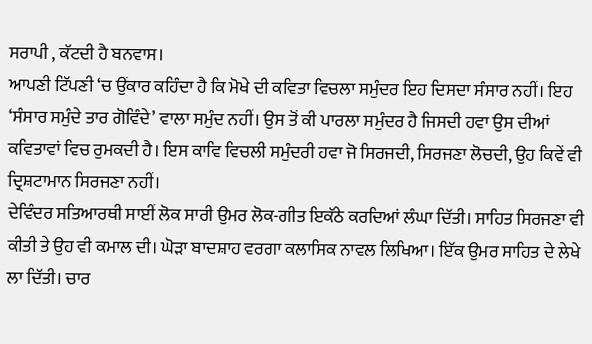ਸਰਾਪੀ , ਕੱਟਦੀ ਹੈ ਬਨਵਾਸ।
ਆਪਣੀ ਟਿੱਪਣੀ ‘ਚ ਉਂਕਾਰ ਕਹਿੰਦਾ ਹੈ ਕਿ ਮੋਖੇ ਦੀ ਕਵਿਤਾ ਵਿਚਲਾ ਸਮੁੰਦਰ ਇਹ ਦਿਸਦਾ ਸੰਸਾਰ ਨਹੀਂ। ਇਹ ‘ਸੰਸਾਰ ਸਮੁੰਦੇ ਤਾਰ ਗੋਵਿੰਦੇ’ ਵਾਲਾ ਸਮੁੰਦ ਨਹੀਂ। ਉਸ ਤੋਂ ਕੀ ਪਾਰਲਾ ਸਮੁੰਦਰ ਹੈ ਜਿਸਦੀ ਹਵਾ ਉਸ ਦੀਆਂ ਕਵਿਤਾਵਾਂ ਵਿਚ ਰੁਮਕਦੀ ਹੈ। ਇਸ ਕਾਵਿ ਵਿਚਲੀ ਸਮੁੰਦਰੀ ਹਵਾ ਜੋ ਸਿਰਜਦੀ, ਸਿਰਜਣਾ ਲੋਚਦੀ, ਉਹ ਕਿਵੇਂ ਵੀ ਦ੍ਰਿਸ਼ਟਾਮਾਨ ਸਿਰਜਣਾ ਨਹੀਂ।
ਦੇਵਿੰਦਰ ਸਤਿਆਰਥੀ ਸਾਈਂ ਲੋਕ ਸਾਰੀ ਉਮਰ ਲੋਕ-ਗੀਤ ਇਕੱਠੇ ਕਰਦਿਆਂ ਲੰਘਾ ਦਿੱਤੀ। ਸਾਹਿਤ ਸਿਰਜਣਾ ਵੀ ਕੀਤੀ ਤੇ ਉਹ ਵੀ ਕਮਾਲ ਦੀ। ਘੋੜਾ ਬਾਦਸ਼ਾਹ ਵਰਗਾ ਕਲਾਸਿਕ ਨਾਵਲ ਲਿਖਿਆ। ਇੱਕ ਉਮਰ ਸਾਹਿਤ ਦੇ ਲੇਖੇ ਲਾ ਦਿੱਤੀ। ਚਾਰ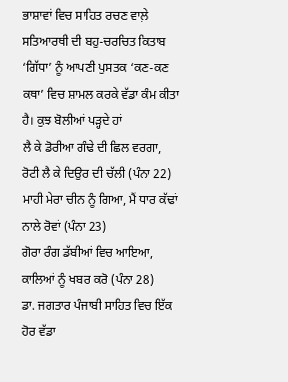ਭਾਸ਼ਾਵਾਂ ਵਿਚ ਸਾਹਿਤ ਰਚਣ ਵਾਲ਼ੇ ਸਤਿਆਰਥੀ ਦੀ ਬਹੁ-ਚਰਚਿਤ ਕਿਤਾਬ ‘ਗਿੱਧਾ’ ਨੂੰ ਆਪਣੀ ਪੁਸਤਕ ‘ਕਣ-ਕਣ ਕਥਾ’ ਵਿਚ ਸ਼ਾਮਲ ਕਰਕੇ ਵੱਡਾ ਕੰਮ ਕੀਤਾ ਹੈ। ਕੁਝ ਬੋਲੀਆਂ ਪੜ੍ਹਦੇ ਹਾਂ
ਲੈ ਕੇ ਡੋਰੀਆ ਗੰਢੇ ਦੀ ਛਿਲ ਵਰਗਾ,
ਰੋਟੀ ਲੈ ਕੇ ਦਿਉਰ ਦੀ ਚੱਲੀ (ਪੰਨਾ 22)
ਮਾਹੀ ਮੇਰਾ ਚੀਨ ਨੂੰ ਗਿਆ, ਮੈਂ ਧਾਰ ਕੱਢਾਂ ਨਾਲੇ ਰੋਵਾਂ (ਪੰਨਾ 23)
ਗੋਰਾ ਰੰਗ ਡੱਬੀਆਂ ਵਿਚ ਆਇਆ, ਕਾਲਿਆਂ ਨੂੰ ਖਬਰ ਕਰੋ (ਪੰਨਾ 28)
ਡਾ. ਜਗਤਾਰ ਪੰਜਾਬੀ ਸਾਹਿਤ ਵਿਚ ਇੱਕ ਹੋਰ ਵੱਡਾ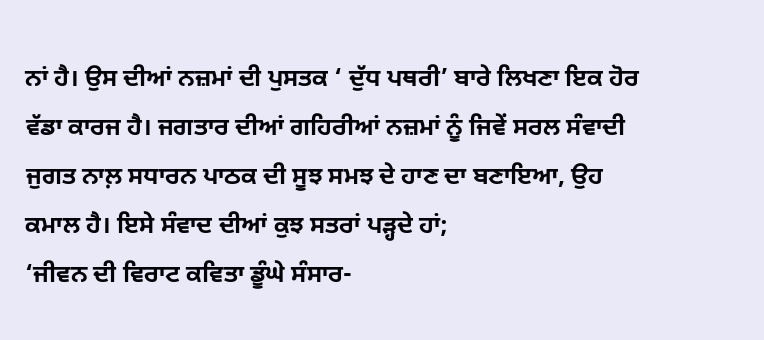ਨਾਂ ਹੈ। ਉਸ ਦੀਆਂ ਨਜ਼ਮਾਂ ਦੀ ਪੁਸਤਕ ‘ ਦੁੱਧ ਪਥਰੀ’ ਬਾਰੇ ਲਿਖਣਾ ਇਕ ਹੋਰ ਵੱਡਾ ਕਾਰਜ ਹੈ। ਜਗਤਾਰ ਦੀਆਂ ਗਹਿਰੀਆਂ ਨਜ਼ਮਾਂ ਨੂੰ ਜਿਵੇਂ ਸਰਲ ਸੰਵਾਦੀ ਜੁਗਤ ਨਾਲ਼ ਸਧਾਰਨ ਪਾਠਕ ਦੀ ਸੂਝ ਸਮਝ ਦੇ ਹਾਣ ਦਾ ਬਣਾਇਆ, ਉਹ ਕਮਾਲ ਹੈ। ਇਸੇ ਸੰਵਾਦ ਦੀਆਂ ਕੁਝ ਸਤਰਾਂ ਪੜ੍ਹਦੇ ਹਾਂ;
‘ਜੀਵਨ ਦੀ ਵਿਰਾਟ ਕਵਿਤਾ ਡੂੰਘੇ ਸੰਸਾਰ-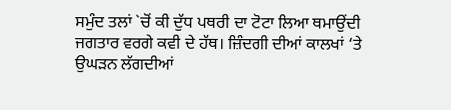ਸਮੁੰਦ ਤਲਾਂ `ਚੋਂ ਕੀ ਦੁੱਧ ਪਥਰੀ ਦਾ ਟੋਟਾ ਲਿਆ ਥਮਾਉਂਦੀ ਜਗਤਾਰ ਵਰਗੇ ਕਵੀ ਦੇ ਹੱਥ। ਜ਼ਿੰਦਗੀ ਦੀਆਂ ਕਾਲਖਾਂ ‘ਤੇ ਉਘੜਨ ਲੱਗਦੀਆਂ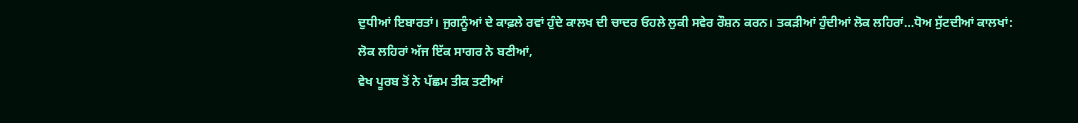ਦੁਧੀਆਂ ਇਬਾਰਤਾਂ। ਜੁਗਨੂੰਆਂ ਦੇ ਕਾਫ਼ਲੇ ਰਵਾਂ ਹੁੰਦੇ ਕਾਲਖ ਦੀ ਚਾਦਰ ਓਹਲੇ ਲੁਕੀ ਸਵੇਰ ਰੌਸ਼ਨ ਕਰਨ। ਤਕੜੀਆਂ ਹੁੰਦੀਆਂ ਲੋਕ ਲਹਿਰਾਂ…ਧੋਅ ਸੁੱਟਦੀਆਂ ਕਾਲਖਾਂ:
ਲੋਕ ਲਹਿਰਾਂ ਅੱਜ ਇੱਕ ਸਾਗਰ ਨੇ ਬਣੀਆਂ,
ਵੇਖ ਪੂਰਬ ਤੋਂ ਨੇ ਪੱਛਮ ਤੀਕ ਤਣੀਆਂ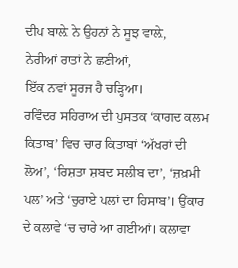ਦੀਪ ਬਾਲ਼ੇ ਨੇ ਉਹਨਾਂ ਨੇ ਸੂਝ ਵਾਲ਼ੇ,
ਨੇਰੀਆਂ ਰਾਤਾਂ ਨੇ ਛਣੀਆਂ,
ਇੱਕ ਨਵਾਂ ਸੂਰਜ ਹੈ ਚੜ੍ਹਿਆ।
ਰਵਿੰਦਰ ਸਹਿਰਾਅ ਦੀ ਪੁਸਤਕ ‘ਕਾਗਦ ਕਲਮ ਕਿਤਾਬ’ ਵਿਚ ਚਾਰ ਕਿਤਾਬਾਂ ‘ਅੱਖਰਾਂ ਦੀ ਲੋਅ’, ‘ਰਿਸ਼ਤਾ ਸ਼ਬਦ ਸਲੀਬ ਦਾ’, ‘ਜ਼ਖ਼ਮੀ ਪਲ’ ਅਤੇ ‘ਚੁਰਾਏ ਪਲਾਂ ਦਾ ਹਿਸਾਬ’। ਉਂਕਾਰ ਦੇ ਕਲਾਵੇ ‘ਚ ਚਾਰੇ ਆ ਗਈਆਂ। ਕਲਾਵਾ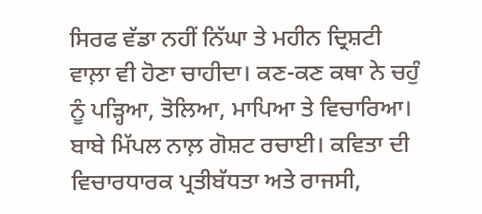ਸਿਰਫ ਵੱਡਾ ਨਹੀਂ ਨਿੱਘਾ ਤੇ ਮਹੀਨ ਦ੍ਰਿਸ਼ਟੀ ਵਾਲ਼ਾ ਵੀ ਹੋਣਾ ਚਾਹੀਦਾ। ਕਣ-ਕਣ ਕਥਾ ਨੇ ਚਹੁੰ ਨੂੰ ਪੜ੍ਹਿਆ, ਤੋਲਿਆ, ਮਾਪਿਆ ਤੇ ਵਿਚਾਰਿਆ। ਬਾਬੇ ਮਿੱਪਲ ਨਾਲ਼ ਗੋਸ਼ਟ ਰਚਾਈ। ਕਵਿਤਾ ਦੀ ਵਿਚਾਰਧਾਰਕ ਪ੍ਰਤੀਬੱਧਤਾ ਅਤੇ ਰਾਜਸੀ,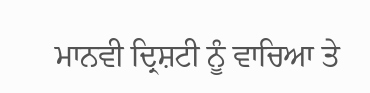ਮਾਨਵੀ ਦ੍ਰਿਸ਼ਟੀ ਨੂੰ ਵਾਚਿਆ ਤੇ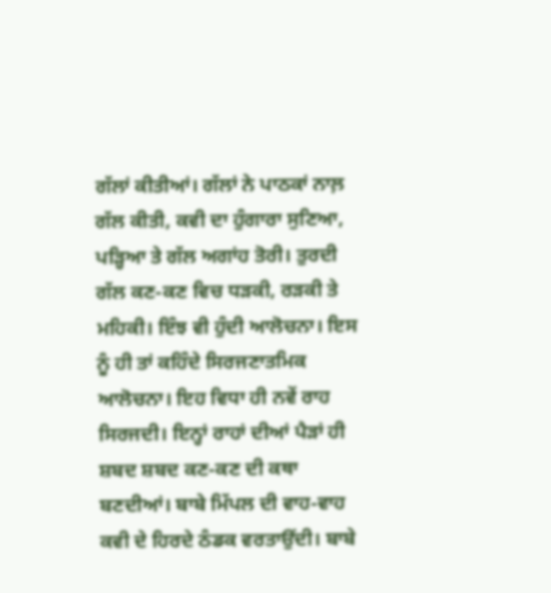ਗੱਲਾਂ ਕੀਤੀਆਂ। ਗੱਲਾਂ ਨੇ ਪਾਠਕਾਂ ਨਾਲ਼ ਗੱਲ ਕੀਤੀ, ਕਵੀ ਦਾ ਹੁੰਗਾਰਾ ਸੁਣਿਆ, ਪੜ੍ਹਿਆ ਤੇ ਗੱਲ ਅਗਾਂਹ ਤੋਰੀ। ਤੁਰਦੀ ਗੱਲ ਕਣ-ਕਣ ਵਿਚ ਧੜਕੀ, ਰੜਕੀ ਤੇ ਮਹਿਕੀ। ਇੰਝ ਵੀ ਹੁੰਦੀ ਆਲੋਚਨਾ। ਇਸ ਨੂੰ ਹੀ ਤਾਂ ਕਹਿੰਦੇ ਸਿਰਜਣਾਤਮਿਕ ਆਲੋਚਨਾ। ਇਹ ਵਿਧਾ ਹੀ ਨਵੇਂ ਰਾਹ ਸਿਰਜਦੀ। ਇਨ੍ਹਾਂ ਰਾਹਾਂ ਦੀਆਂ ਪੈੜਾਂ ਹੀ ਸ਼ਬਦ ਸ਼ਬਦ ਕਣ-ਕਣ ਦੀ ਕਥਾ ਬਣਦੀਆਂ। ਬਾਬੇ ਮਿੱਪਲ ਦੀ ਵਾਹ-ਵਾਹ ਕਵੀ ਦੇ ਹਿਰਦੇ ਠੰਡਕ ਵਰਤਾਉਂਦੀ। ਬਾਬੇ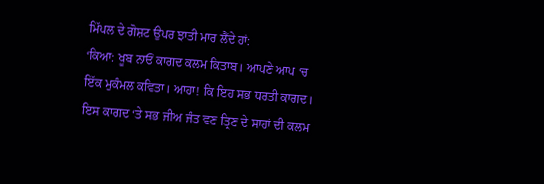ਮਿੱਪਲ ਦੇ ਗੋਸ਼ਟ ਉਪਰ ਝਾਤੀ ਮਾਰ ਲੈਂਦੇ ਹਾਂ:
‘ਕਿਆ: ਖੂਬ ਨਾਓਂ ਕਾਗਦ ਕਲਮ ਕਿਤਾਬ। ਆਪਣੇ ਆਪ ‘ਚ ਇੱਕ ਮੁਕੰਮਲ ਕਵਿਤਾ। ਆਹਾ! ਕਿ ਇਹ ਸਭ ਧਰਤੀ ਕਾਗਦ। ਇਸ ਕਾਗਦ ‘ਤੇ ਸਭ ਜੀਅ ਜੰਤ ਵਣ ਤ੍ਰਿਣ ਦੇ ਸਾਹਾਂ ਦੀ ਕਲਮ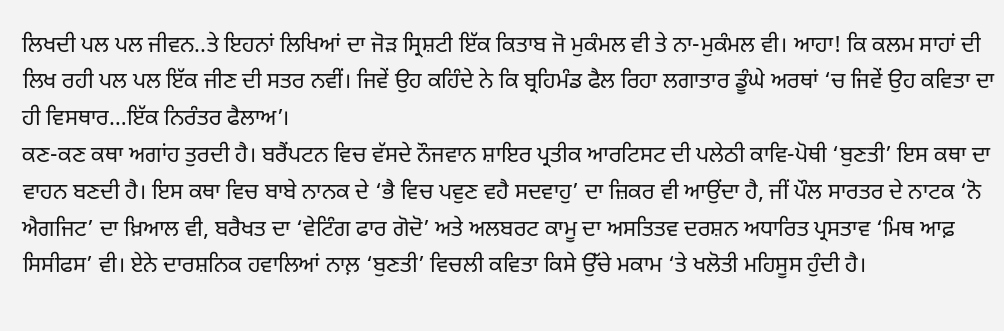ਲਿਖਦੀ ਪਲ ਪਲ ਜੀਵਨ..ਤੇ ਇਹਨਾਂ ਲਿਖਿਆਂ ਦਾ ਜੋੜ ਸ੍ਰਿਸ਼ਟੀ ਇੱਕ ਕਿਤਾਬ ਜੋ ਮੁਕੰਮਲ ਵੀ ਤੇ ਨਾ-ਮੁਕੰਮਲ ਵੀ। ਆਹਾ! ਕਿ ਕਲਮ ਸਾਹਾਂ ਦੀ ਲਿਖ ਰਹੀ ਪਲ ਪਲ ਇੱਕ ਜੀਣ ਦੀ ਸਤਰ ਨਵੀਂ। ਜਿਵੇਂ ਉਹ ਕਹਿੰਦੇ ਨੇ ਕਿ ਬ੍ਰਹਿਮੰਡ ਫੈਲ ਰਿਹਾ ਲਗਾਤਾਰ ਡੂੰਘੇ ਅਰਥਾਂ ‘ਚ ਜਿਵੇਂ ਉਹ ਕਵਿਤਾ ਦਾ ਹੀ ਵਿਸਥਾਰ…ਇੱਕ ਨਿਰੰਤਰ ਫੈਲਾਅ’।
ਕਣ-ਕਣ ਕਥਾ ਅਗਾਂਹ ਤੁਰਦੀ ਹੈ। ਬਰੈਂਪਟਨ ਵਿਚ ਵੱਸਦੇ ਨੌਜਵਾਨ ਸ਼ਾਇਰ ਪ੍ਰਤੀਕ ਆਰਟਿਸਟ ਦੀ ਪਲੇਠੀ ਕਾਵਿ-ਪੋਥੀ ‘ਬੁਣਤੀ’ ਇਸ ਕਥਾ ਦਾ ਵਾਹਨ ਬਣਦੀ ਹੈ। ਇਸ ਕਥਾ ਵਿਚ ਬਾਬੇ ਨਾਨਕ ਦੇ ‘ਭੈ ਵਿਚ ਪਵੁਣ ਵਹੈ ਸਦਵਾਹੁ’ ਦਾ ਜ਼ਿਕਰ ਵੀ ਆਉਂਦਾ ਹੈ, ਜੀਂ ਪੌਲ ਸਾਰਤਰ ਦੇ ਨਾਟਕ ‘ਨੋ ਐਗਜਿਟ’ ਦਾ ਖ਼ਿਆਲ ਵੀ, ਬਰੈਖਤ ਦਾ ‘ਵੇਟਿੰਗ ਫਾਰ ਗੋਦੋ’ ਅਤੇ ਅਲਬਰਟ ਕਾਮੂ ਦਾ ਅਸਤਿਤਵ ਦਰਸ਼ਨ ਅਧਾਰਿਤ ਪ੍ਰਸਤਾਵ ‘ਮਿਥ ਆਫ਼ ਸਿਸੀਫਸ’ ਵੀ। ਏਨੇ ਦਾਰਸ਼ਨਿਕ ਹਵਾਲਿਆਂ ਨਾਲ਼ ‘ਬੁਣਤੀ’ ਵਿਚਲੀ ਕਵਿਤਾ ਕਿਸੇ ਉੱਚੇ ਮਕਾਮ ‘ਤੇ ਖਲੋਤੀ ਮਹਿਸੂਸ ਹੁੰਦੀ ਹੈ।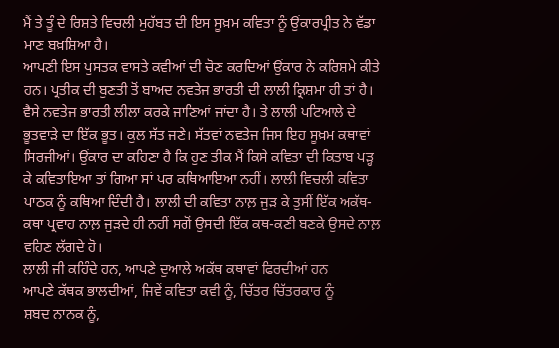ਮੈਂ ਤੇ ਤੂੰ ਦੇ ਰਿਸ਼ਤੇ ਵਿਚਲੀ ਮੁਹੱਬਤ ਦੀ ਇਸ ਸੂਖ਼ਮ ਕਵਿਤਾ ਨੂੰ ਉਂਕਾਰਪ੍ਰੀਤ ਨੇ ਵੱਡਾ ਮਾਣ ਬਖ਼ਸ਼ਿਆ ਹੈ।
ਆਪਣੀ ਇਸ ਪੁਸਤਕ ਵਾਸਤੇ ਕਵੀਆਂ ਦੀ ਚੋਣ ਕਰਦਿਆਂ ਉਂਕਾਰ ਨੇ ਕਰਿਸ਼ਮੇ ਕੀਤੇ ਹਨ। ਪ੍ਰਤੀਕ ਦੀ ਬੁਣਤੀ ਤੋਂ ਬਾਅਦ ਨਵਤੇਜ ਭਾਰਤੀ ਦੀ ਲਾਲੀ ਕ੍ਰਿਸ਼ਮਾ ਹੀ ਤਾਂ ਹੈ। ਵੈਸੇ ਨਵਤੇਜ ਭਾਰਤੀ ਲੀਲਾ ਕਰਕੇ ਜਾਣਿਆਂ ਜਾਂਦਾ ਹੈ। ਤੇ ਲਾਲੀ ਪਟਿਆਲੇ ਦੇ ਭੂਤਵਾੜੇ ਦਾ ਇੱਕ ਭੂਤ। ਕੁਲ ਸੱਤ ਜਣੇ। ਸੱਤਵਾਂ ਨਵਤੇਜ ਜਿਸ ਇਹ ਸੂਖ਼ਮ ਕਥਾਵਾਂ ਸਿਰਜੀਆਂ। ਉਂਕਾਰ ਦਾ ਕਹਿਣਾ ਹੈ ਕਿ ਹੁਣ ਤੀਕ ਮੈਂ ਕਿਸੇ ਕਵਿਤਾ ਦੀ ਕਿਤਾਬ ਪੜ੍ਹ ਕੇ ਕਵਿਤਾਇਆ ਤਾਂ ਗਿਆ ਸਾਂ ਪਰ ਕਥਿਆਇਆ ਨਹੀਂ। ਲਾਲੀ ਵਿਚਲੀ ਕਵਿਤਾ ਪਾਠਕ ਨੂੰ ਕਥਿਆ ਦਿੰਦੀ ਹੈ। ਲਾਲੀ ਦੀ ਕਵਿਤਾ ਨਾਲ਼ ਜੁੜ ਕੇ ਤੁਸੀਂ ਇੱਕ ਅਕੱਥ-ਕਥਾ ਪ੍ਰਵਾਹ ਨਾਲ਼ ਜੁੜਦੇ ਹੀ ਨਹੀਂ ਸਗੋਂ ਉਸਦੀ ਇੱਕ ਕਥ-ਕਣੀ ਬਣਕੇ ਉਸਦੇ ਨਾਲ਼ ਵਹਿਣ ਲੱਗਦੇ ਹੋ।
ਲਾਲੀ ਜੀ ਕਹਿੰਦੇ ਹਨ, ਆਪਣੇ ਦੁਆਲੇ ਅਕੱਥ ਕਥਾਵਾਂ ਫਿਰਦੀਆਂ ਹਨ
ਆਪਣੇ ਕੱਥਕ ਭਾਲਦੀਆਂ, ਜਿਵੇਂ ਕਵਿਤਾ ਕਵੀ ਨੂੰ, ਚਿੱਤਰ ਚਿੱਤਰਕਾਰ ਨੂੰ
ਸ਼ਬਦ ਨਾਨਕ ਨੂੰ,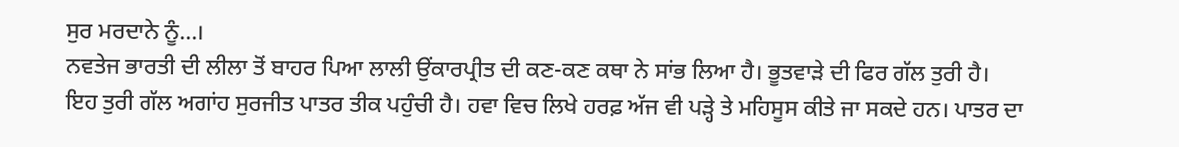ਸੁਰ ਮਰਦਾਨੇ ਨੂੰ…।
ਨਵਤੇਜ ਭਾਰਤੀ ਦੀ ਲੀਲਾ ਤੋਂ ਬਾਹਰ ਪਿਆ ਲਾਲੀ ਉਂਕਾਰਪ੍ਰੀਤ ਦੀ ਕਣ-ਕਣ ਕਥਾ ਨੇ ਸਾਂਭ ਲਿਆ ਹੈ। ਭੂਤਵਾੜੇ ਦੀ ਫਿਰ ਗੱਲ ਤੁਰੀ ਹੈ।
ਇਹ ਤੁਰੀ ਗੱਲ ਅਗਾਂਹ ਸੁਰਜੀਤ ਪਾਤਰ ਤੀਕ ਪਹੁੰਚੀ ਹੈ। ਹਵਾ ਵਿਚ ਲਿਖੇ ਹਰਫ਼ ਅੱਜ ਵੀ ਪੜ੍ਹੇ ਤੇ ਮਹਿਸੂਸ ਕੀਤੇ ਜਾ ਸਕਦੇ ਹਨ। ਪਾਤਰ ਦਾ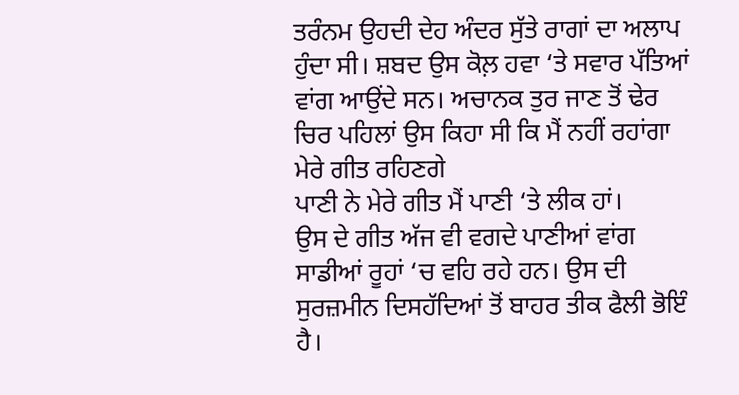ਤਰੰਨਮ ਉਹਦੀ ਦੇਹ ਅੰਦਰ ਸੁੱਤੇ ਰਾਗਾਂ ਦਾ ਅਲਾਪ ਹੁੰਦਾ ਸੀ। ਸ਼ਬਦ ਉਸ ਕੋਲ਼ ਹਵਾ ‘ਤੇ ਸਵਾਰ ਪੱਤਿਆਂ ਵਾਂਗ ਆਉਂਦੇ ਸਨ। ਅਚਾਨਕ ਤੁਰ ਜਾਣ ਤੋਂ ਢੇਰ ਚਿਰ ਪਹਿਲਾਂ ਉਸ ਕਿਹਾ ਸੀ ਕਿ ਮੈਂ ਨਹੀਂ ਰਹਾਂਗਾ ਮੇਰੇ ਗੀਤ ਰਹਿਣਗੇ
ਪਾਣੀ ਨੇ ਮੇਰੇ ਗੀਤ ਮੈਂ ਪਾਣੀ ‘ਤੇ ਲੀਕ ਹਾਂ।
ਉਸ ਦੇ ਗੀਤ ਅੱਜ ਵੀ ਵਗਦੇ ਪਾਣੀਆਂ ਵਾਂਗ ਸਾਡੀਆਂ ਰੂਹਾਂ ‘ਚ ਵਹਿ ਰਹੇ ਹਨ। ਉਸ ਦੀ ਸੁਰਜ਼ਮੀਨ ਦਿਸਹੱਦਿਆਂ ਤੋਂ ਬਾਹਰ ਤੀਕ ਫੈਲੀ ਭੋਇੰ ਹੈ।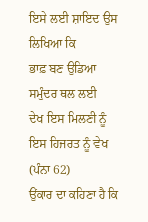ਇਸੇ ਲਈ ਸ਼ਾਇਦ ਉਸ ਲਿਖਿਆ ਕਿ
ਭਾਫ਼ ਬਣ ਉਡਿਆ ਸਮੁੰਦਰ ਥਲ ਲਈ
ਦੇਖ ਇਸ ਮਿਲਣੀ ਨੂੰ ਇਸ ਹਿਜਰਤ ਨੂੰ ਵੇਖ (ਪੰਨਾ 62)
ਉਂਕਾਰ ਦਾ ਕਹਿਣਾ ਹੈ ਕਿ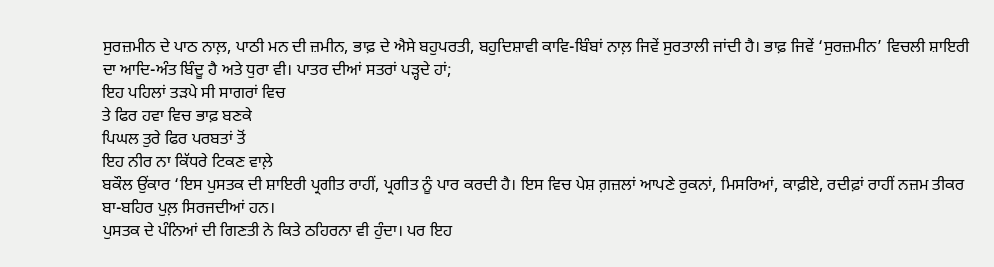ਸੁਰਜ਼ਮੀਨ ਦੇ ਪਾਠ ਨਾਲ਼, ਪਾਠੀ ਮਨ ਦੀ ਜ਼ਮੀਨ, ਭਾਫ਼ ਦੇ ਐਸੇ ਬਹੁਪਰਤੀ, ਬਹੁਦਿਸ਼ਾਵੀ ਕਾਵਿ-ਬਿੰਬਾਂ ਨਾਲ਼ ਜਿਵੇਂ ਸੁਰਤਾਲੀ ਜਾਂਦੀ ਹੈ। ਭਾਫ਼ ਜਿਵੇਂ ‘ਸੁਰਜ਼ਮੀਨ’ ਵਿਚਲੀ ਸ਼ਾਇਰੀ ਦਾ ਆਦਿ-ਅੰਤ ਬਿੰਦੂ ਹੈ ਅਤੇ ਧੁਰਾ ਵੀ। ਪਾਤਰ ਦੀਆਂ ਸਤਰਾਂ ਪੜ੍ਹਦੇ ਹਾਂ;
ਇਹ ਪਹਿਲਾਂ ਤੜਪੇ ਸੀ ਸਾਗਰਾਂ ਵਿਚ
ਤੇ ਫਿਰ ਹਵਾ ਵਿਚ ਭਾਫ਼ ਬਣਕੇ
ਪਿਘਲ ਤੁਰੇ ਫਿਰ ਪਰਬਤਾਂ ਤੋਂ
ਇਹ ਨੀਰ ਨਾ ਕਿੱਧਰੇ ਟਿਕਣ ਵਾਲ਼ੇ
ਬਕੌਲ ਉਂਕਾਰ ‘ਇਸ ਪੁਸਤਕ ਦੀ ਸ਼ਾਇਰੀ ਪ੍ਰਗੀਤ ਰਾਹੀਂ, ਪ੍ਰਗੀਤ ਨੂੰ ਪਾਰ ਕਰਦੀ ਹੈ। ਇਸ ਵਿਚ ਪੇਸ਼ ਗ਼ਜ਼ਲਾਂ ਆਪਣੇ ਰੁਕਨਾਂ, ਮਿਸਰਿਆਂ, ਕਾਫ਼ੀਏ, ਰਦੀਫ਼ਾਂ ਰਾਹੀਂ ਨਜ਼ਮ ਤੀਕਰ ਬਾ-ਬਹਿਰ ਪੁਲ਼ ਸਿਰਜਦੀਆਂ ਹਨ।
ਪੁਸਤਕ ਦੇ ਪੰਨਿਆਂ ਦੀ ਗਿਣਤੀ ਨੇ ਕਿਤੇ ਠਹਿਰਨਾ ਵੀ ਹੁੰਦਾ। ਪਰ ਇਹ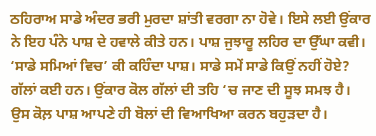ਠਹਿਰਾਅ ਸਾਡੇ ਅੰਦਰ ਭਰੀ ਮੁਰਦਾ ਸ਼ਾਂਤੀ ਵਰਗਾ ਨਾ ਹੋਵੇ। ਇਸੇ ਲਈ ਉਂਕਾਰ ਨੇ ਇਹ ਪੰਨੇ ਪਾਸ਼ ਦੇ ਹਵਾਲੇ ਕੀਤੇ ਹਨ। ਪਾਸ਼ ਜੁਝਾਰੂ ਲਹਿਰ ਦਾ ਉੱਘਾ ਕਵੀ। ‘ਸਾਡੇ ਸਮਿਆਂ ਵਿਚ’ ਕੀ ਕਹਿੰਦਾ ਪਾਸ਼। ਸਾਡੇ ਸਮੇਂ ਸਾਡੇ ਕਿਉਂ ਨਹੀਂ ਹੋਏ? ਗੱਲਾਂ ਕਈ ਹਨ। ਉਂਕਾਰ ਕੋਲ ਗੱਲਾਂ ਦੀ ਤਹਿ ‘ਚ ਜਾਣ ਦੀ ਸੂਝ ਸਮਝ ਹੈ। ਉਸ ਕੋਲ਼ ਪਾਸ਼ ਆਪਣੇ ਹੀ ਬੋਲਾਂ ਦੀ ਵਿਆਖਿਆ ਕਰਨ ਬਹੁੜਦਾ ਹੈ।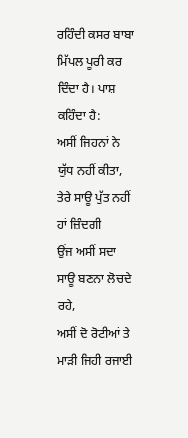ਰਹਿੰਦੀ ਕਸਰ ਬਾਬਾ ਮਿੱਪਲ ਪੂਰੀ ਕਰ ਦਿੰਦਾ ਹੈ। ਪਾਸ਼ ਕਹਿੰਦਾ ਹੈ:
ਅਸੀਂ ਜਿਹਨਾਂ ਨੇ ਯੁੱਧ ਨਹੀਂ ਕੀਤਾ,
ਤੇਰੇ ਸਾਊ ਪੁੱਤ ਨਹੀਂ ਹਾਂ ਜ਼ਿੰਦਗੀ
ਉਂਜ ਅਸੀਂ ਸਦਾ ਸਾਊ ਬਣਨਾ ਲੋਚਦੇ ਰਹੇ,
ਅਸੀਂ ਦੋ ਰੋਟੀਆਂ ਤੇ ਮਾੜੀ ਜਿਹੀ ਰਜਾਈ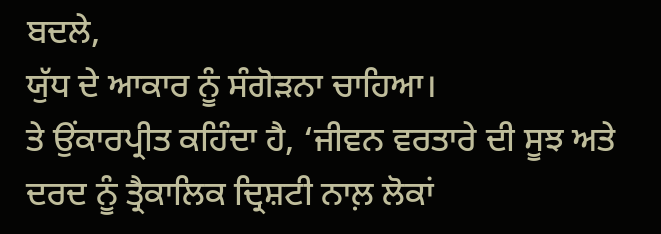ਬਦਲੇ,
ਯੁੱਧ ਦੇ ਆਕਾਰ ਨੂੰ ਸੰਗੋੜਨਾ ਚਾਹਿਆ।
ਤੇ ਉਂਕਾਰਪ੍ਰੀਤ ਕਹਿੰਦਾ ਹੈ, ‘ਜੀਵਨ ਵਰਤਾਰੇ ਦੀ ਸੂਝ ਅਤੇ ਦਰਦ ਨੂੰ ਤ੍ਰੈਕਾਲਿਕ ਦ੍ਰਿਸ਼ਟੀ ਨਾਲ਼ ਲੋਕਾਂ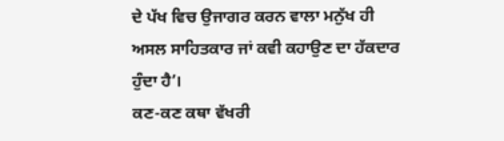ਦੇ ਪੱਖ ਵਿਚ ਉਜਾਗਰ ਕਰਨ ਵਾਲਾ ਮਨੁੱਖ ਹੀ ਅਸਲ ਸਾਹਿਤਕਾਰ ਜਾਂ ਕਵੀ ਕਹਾਉਣ ਦਾ ਹੱਕਦਾਰ ਹੁੰਦਾ ਹੈ’।
ਕਣ-ਕਣ ਕਥਾ ਵੱਖਰੀ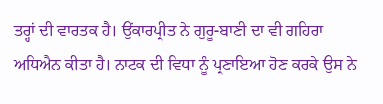ਤਰ੍ਹਾਂ ਦੀ ਵਾਰਤਕ ਹੈ। ਉਂਕਾਰਪ੍ਰੀਤ ਨੇ ਗੁਰੂ-ਬਾਣੀ ਦਾ ਵੀ ਗਹਿਰਾ ਅਧਿਐਨ ਕੀਤਾ ਹੈ। ਨਾਟਕ ਦੀ ਵਿਧਾ ਨੂੰ ਪ੍ਰਣਾਇਆ ਹੋਣ ਕਰਕੇ ਉਸ ਨੇ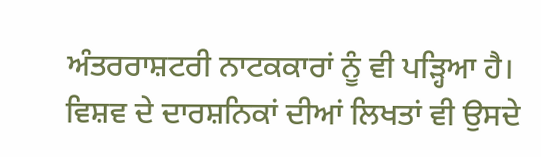ਅੰਤਰਰਾਸ਼ਟਰੀ ਨਾਟਕਕਾਰਾਂ ਨੂੰ ਵੀ ਪੜ੍ਹਿਆ ਹੈ। ਵਿਸ਼ਵ ਦੇ ਦਾਰਸ਼ਨਿਕਾਂ ਦੀਆਂ ਲਿਖਤਾਂ ਵੀ ਉਸਦੇ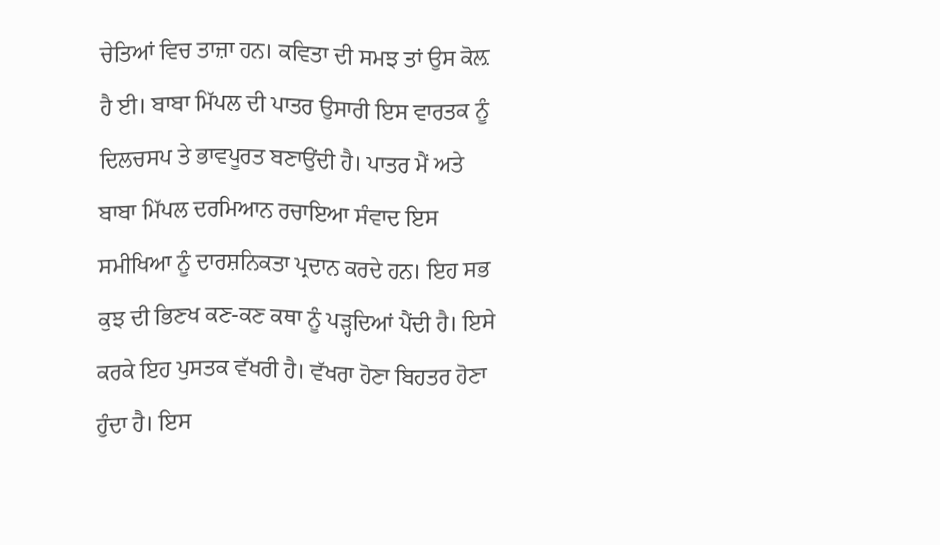ਚੇਤਿਆਂ ਵਿਚ ਤਾਜ਼ਾ ਹਨ। ਕਵਿਤਾ ਦੀ ਸਮਝ ਤਾਂ ਉਸ ਕੋਲ਼ ਹੈ ਈ। ਬਾਬਾ ਮਿੱਪਲ ਦੀ ਪਾਤਰ ਉਸਾਰੀ ਇਸ ਵਾਰਤਕ ਨੂੰ ਦਿਲਚਸਪ ਤੇ ਭਾਵਪੂਰਤ ਬਣਾਉਂਦੀ ਹੈ। ਪਾਤਰ ਮੈਂ ਅਤੇ ਬਾਬਾ ਮਿੱਪਲ ਦਰਮਿਆਨ ਰਚਾਇਆ ਸੰਵਾਦ ਇਸ ਸਮੀਖਿਆ ਨੂੰ ਦਾਰਸ਼ਨਿਕਤਾ ਪ੍ਰਦਾਨ ਕਰਦੇ ਹਨ। ਇਹ ਸਭ ਕੁਝ ਦੀ ਭਿਣਖ ਕਣ-ਕਣ ਕਥਾ ਨੂੰ ਪੜ੍ਹਦਿਆਂ ਪੈਂਦੀ ਹੈ। ਇਸੇ ਕਰਕੇ ਇਹ ਪੁਸਤਕ ਵੱਖਰੀ ਹੈ। ਵੱਖਰਾ ਹੋਣਾ ਬਿਹਤਰ ਹੋਣਾ ਹੁੰਦਾ ਹੈ। ਇਸ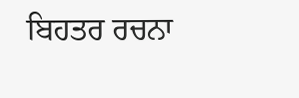ਬਿਹਤਰ ਰਚਨਾ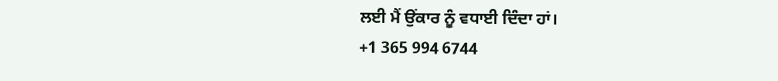ਲਈ ਮੈਂ ਉਂਕਾਰ ਨੂੰ ਵਧਾਈ ਦਿੰਦਾ ਹਾਂ।
+1 365 994 6744